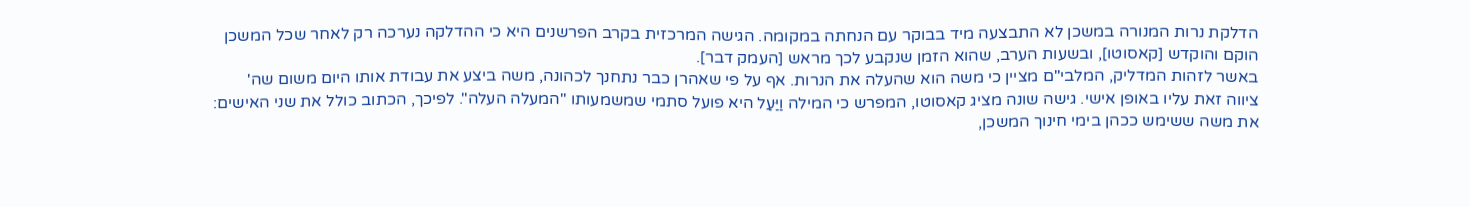הדלקת נרות המנורה במשכן לא התבצעה מיד בבוקר עם הנחתה במקומה. הגישה המרכזית בקרב הפרשנים היא כי ההדלקה נערכה רק לאחר שכל המשכן הוקם והוקדש [קאסוטו], ובשעות הערב, שהוא הזמן שנקבע לכך מראש [העמק דבר].
באשר לזהות המדליק, המלבי"ם מציין כי משה הוא שהעלה את הנרות. אף על פי שאהרן כבר נתחנך לכהונה, משה ביצע את עבודת אותו היום משום שה' ציווה זאת עליו באופן אישי. גישה שונה מציג קאסוטו, המפרש כי המילה וַיַּעַל היא פועל סתמי שמשמעותו "המעלה העלה". לפיכך, הכתוב כולל את שני האישים: את משה ששימש ככהן בימי חינוך המשכן,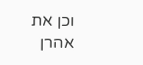וכן את אהרן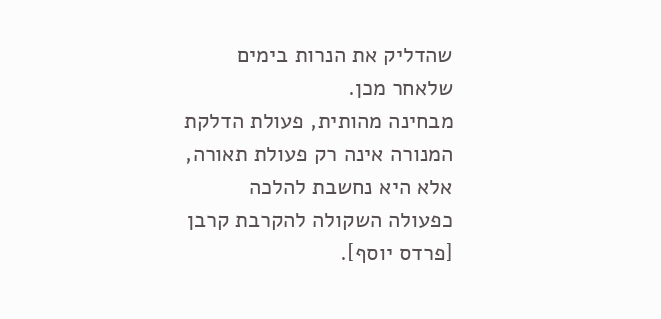שהדליק את הנרות בימים שלאחר מכן.
מבחינה מהותית, פעולת הדלקת המנורה אינה רק פעולת תאורה, אלא היא נחשבת להלכה כפעולה השקולה להקרבת קרבן [פרדס יוסף].